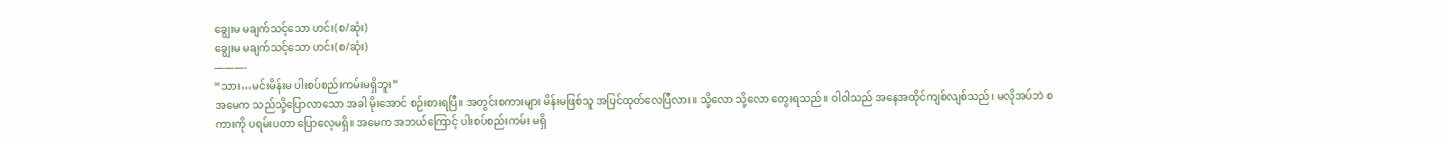ချွေးမ မချက်သင့်သော ဟင်း(စ/ဆုံး)
ချွေးမ မချက်သင့်သော ဟင်း(စ/ဆုံး)
———-
“သား…မင်းမိန်းမ ပါးစပ်စည်းကမ်းမရှိဘူး”
အမေက သည်သို့ပြောလာသော အခါ မိုးအောင် စဉ်းစားရပြီ။ အတွင်းစကားများ မိန်းမဖြစ်သူ အပြင်ထုတ်လေပြီလား။ သို့လော သို့လော တွေးရသည်။ ဝါဝါသည် အနေအထိုင်ကျစ်လျစ်သည်၊ မလိုအပ်ဘဲ စကားကို ပရမ်းပတာ ပြောလေ့မရှိ။ အမေက အဘယ်ကြောင့် ပါးစပ်စည်းကမ်း မရှိ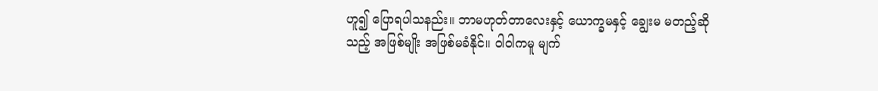ဟူ၍ ပြောရပါသနည်း။ ဘာမဟုတ်တာလေးနှင့် ယောက္ခမနှင့် ချွေးမ မတည့်ဆိုသည့် အဖြစ်မျိုး အဖြစ်မခံနိုင်။ ဝါဝါကမူ မျက်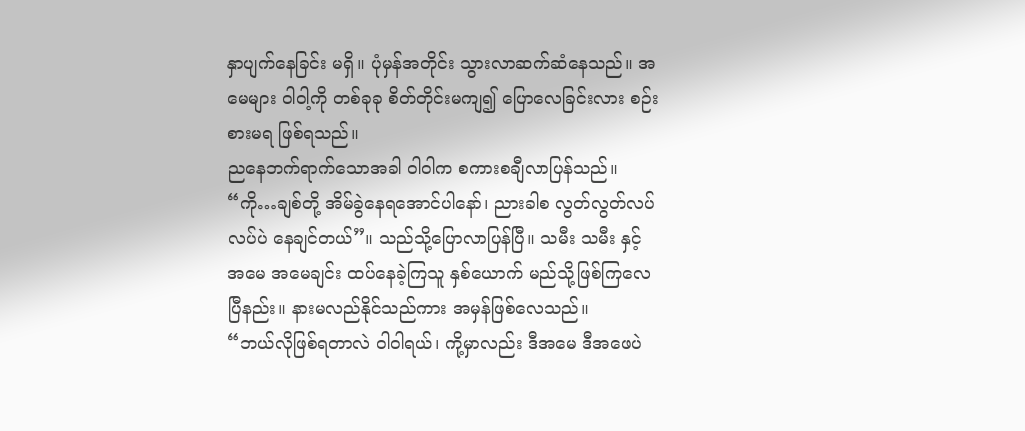နှာပျက်နေခြင်း မရှိ။ ပုံမှန်အတိုင်း သွားလာဆက်ဆံနေသည်။ အမေများ ဝါဝါ့ကို တစ်ခုခု စိတ်တိုင်းမကျ၍ ပြောလေခြင်းလား စဉ်းစားမရ ဖြစ်ရသည်။
ညနေဘက်ရာက်သောအခါ ဝါဝါက စကားစချီလာပြန်သည်။ “ကို…ချစ်တို့ အိမ်ခွဲနေရအောင်ပါနော်၊ ညားခါစ လွတ်လွတ်လပ်လပ်ပဲ နေချင်တယ်”။ သည်သို့ပြောလာပြန်ပြီ။ သမီး သမီး နှင့် အမေ အမေချင်း ထပ်နေခဲ့ကြသူ နှစ်ယောက် မည်သို့ဖြစ်ကြလေပြီနည်း။ နားမလည်နိုင်သည်ကား အမှန်ဖြစ်လေသည်။
“ဘယ်လိုဖြစ်ရတာလဲ ဝါဝါရယ်၊ ကို့မှာလည်း ဒီအမေ ဒီအဖေပဲ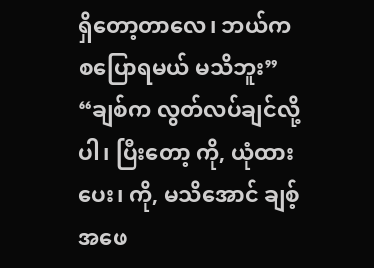ရှိတော့တာလေ၊ ဘယ်ကစပြောရမယ် မသိဘူး”
“ချစ်က လွတ်လပ်ချင်လို့ပါ၊ ပြီးတော့ ကို, ယုံထားပေး၊ ကို, မသိအောင် ချစ့်အဖေ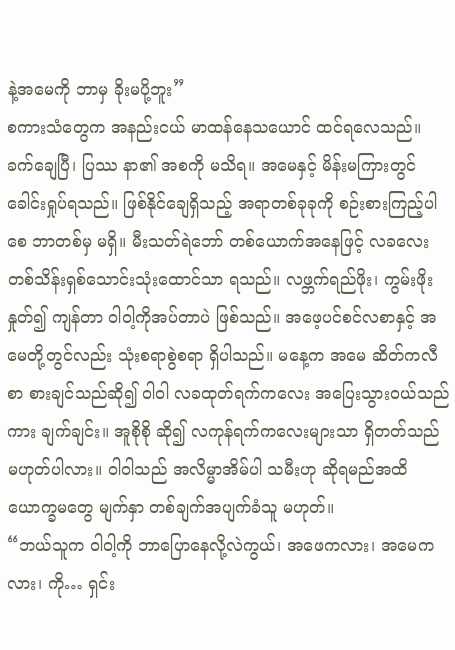နဲ့အမေကို ဘာမှ ခိုးမပို့ဘူး”
စကားသံတွေက အနည်းငယ် မာထန်နေသယောင် ထင်ရလေသည်။
ခက်ချေပြီ၊ ပြဿ နာ၏ အစကို မသိရ။ အမေနှင့် မိန်းမကြားတွင် ခေါင်းရှုပ်ရသည်။ ဖြစ်နိုင်ချေရှိသည့် အရာတစ်ခုခုကို စဉ်းစားကြည့်ပါစေ ဘာတစ်မှ မရှိ။ မီးသတ်ရဲဘော် တစ်ယောက်အနေဖြင့် လခလေး တစ်သိန်းရှစ်သောင်းသုံးထောင်သာ ရသည်။ လဖ္ဘက်ရည်ဖိုး၊ ကွမ်းဖိုးနှုတ်၍ ကျန်တာ ဝါဝါ့ကိုအပ်တာပဲ ဖြစ်သည်။ အဖေ့ပင်စင်လစာနှင့် အမေတို့တွင်လည်း သုံးစရာစွဲစရာ ရှိပါသည်။ မနေ့က အမေ ဆိတ်ကလီစာ စားချင်သည်ဆို၍ ဝါဝါ လခထုတ်ရက်ကလေး အပြေးသွားဝယ်သည်ကား ချက်ချင်း။ အူစိုစို ဆို၍ လကုန်ရက်ကလေးများသာ ရှိတတ်သည် မဟုတ်ပါလား။ ဝါဝါသည် အလိမ္မာအိမ်ပါ သမီးဟု ဆိုရမည်အထိ ယောက္ခမတွေ မျက်နှာ တစ်ချက်အပျက်ခံသူ မဟုတ်။
“ဘယ်သူက ဝါဝါ့ကို ဘာပြောနေလို့လဲကွယ်၊ အဖေကလား၊ အမေကလား၊ ကို… ရှင်း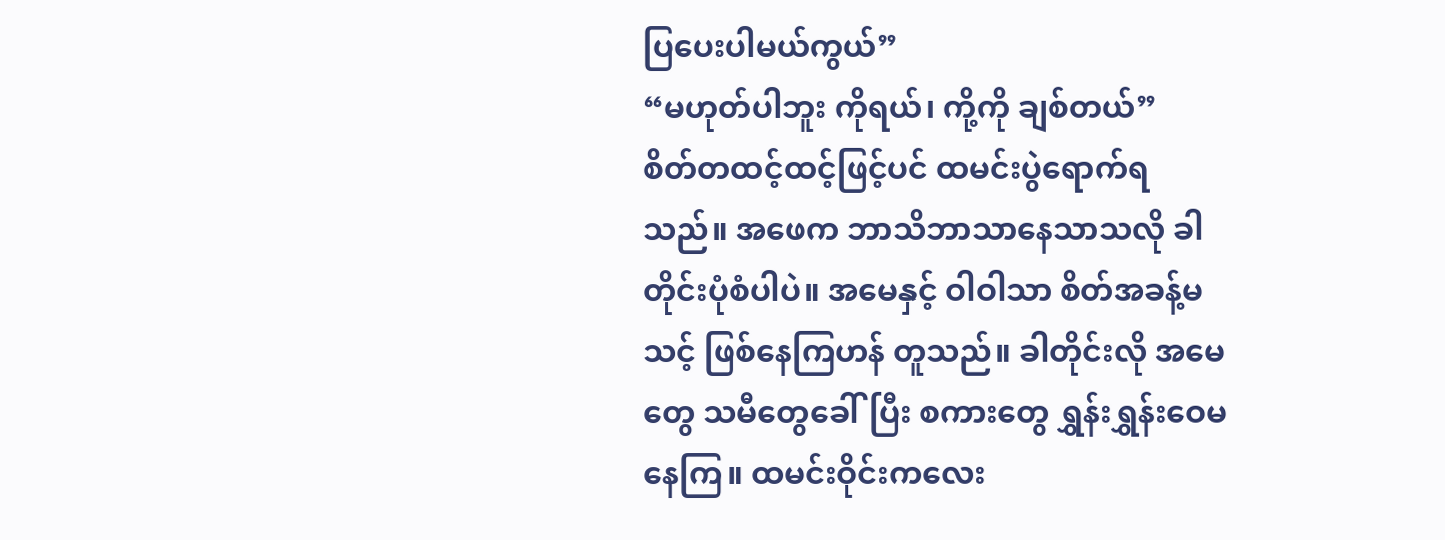ပြပေးပါမယ်ကွယ်”
“မဟုတ်ပါဘူး ကိုရယ်၊ ကို့ကို ချစ်တယ်”
စိတ်တထင့်ထင့်ဖြင့်ပင် ထမင်းပွဲရောက်ရသည်။ အဖေက ဘာသိဘာသာနေသာသလို ခါတိုင်းပုံစံပါပဲ။ အမေနှင့် ဝါဝါသာ စိတ်အခန့်မသင့် ဖြစ်နေကြဟန် တူသည်။ ခါတိုင်းလို အမေတွေ သမီတွေခေါ်ပြီး စကားတွေ ရွှန်းရွှန်းဝေမနေကြ။ ထမင်းဝိုင်းကလေး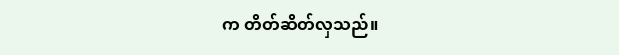က တိတ်ဆိတ်လှသည်။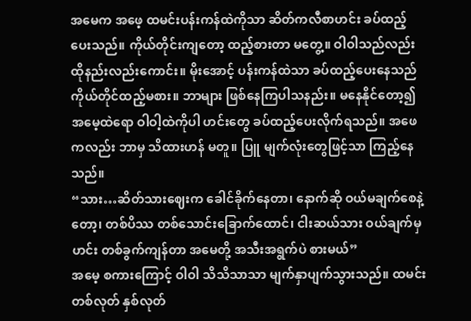အမေက အဖေ့ ထမင်းပန်းကန်ထဲကိုသာ ဆိတ်ကလီစာဟင်း ခပ်ထည့်ပေးသည်။ ကိုယ်တိုင်းကျတော့ ထည့်စားတာ မတွေ့။ ဝါဝါသည်လည်း ထိုနည်းလည်းကောင်း။ မိုးအောင့် ပန်းကန်ထဲသာ ခပ်ထည့်ပေးနေသည် ကိုယ်တိုင်ထည့်မစား။ ဘာများ ဖြစ်နေကြပါသနည်း။ မနေနိုင်တော့၍ အမေ့ထဲရော ဝါဝါ့ထဲကိုပါ ဟင်းတွေ ခပ်ထည့်ပေးလိုက်ရသည်။ အဖေကလည်း ဘာမှ သိထားဟန် မတူ။ ပြူ မျက်လုံးတွေဖြင့်သာ ကြည့်နေသည်။
“သား…ဆိတ်သားဈေးက ခေါင်ခိုက်နေတာ၊ နောက်ဆို ဝယ်မချက်စေနဲ့တော့၊ တစ်ပိဿ တစ်သောင်းခြောက်ထောင်၊ ငါးဆယ်သား ဝယ်ချက်မှ ဟင်း တစ်ခွက်ကျန်တာ အမေတို့ အသီးအရွက်ပဲ စားမယ်”
အမေ့ စကားကြောင့် ဝါဝါ သိသိသာသာ မျက်နှာပျက်သွားသည်။ ထမင်း တစ်လုတ် နှစ်လုတ်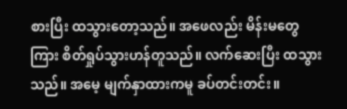စားပြီး ထသွားတော့သည်။ အဖေလည်း မိန်းမတွေကြား စိတ်ရှုပ်သွားဟန်တူသည်။ လက်ဆေးပြီး ထသွားသည်။ အမေ့ မျက်နှာထားကမူ ခပ်တင်းတင်း။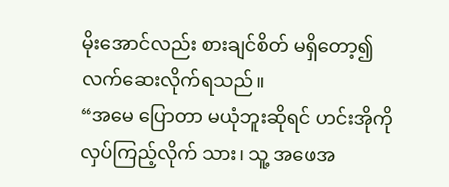မိုးအောင်လည်း စားချင်စိတ် မရှိတော့၍ လက်ဆေးလိုက်ရသည်။
“အမေ ပြောတာ မယုံဘူးဆိုရင် ဟင်းအိုကိုလှပ်ကြည့်လိုက် သား၊ သူ့ အဖေအ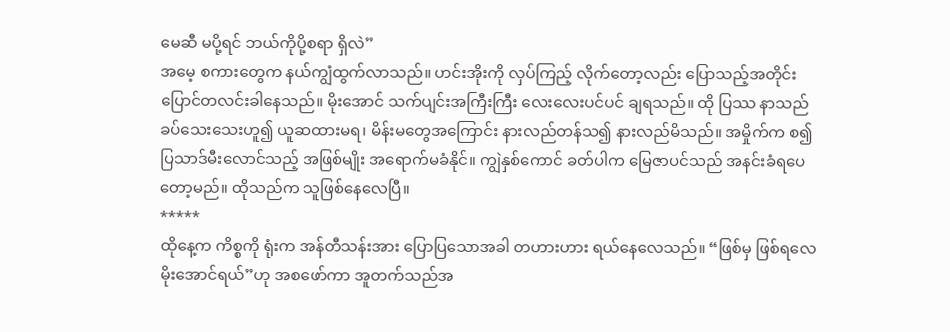မေဆီ မပို့ရင် ဘယ်ကိုပို့စရာ ရှိလဲ”
အမေ့ စကားတွေက နယ်ကျွံထွက်လာသည်။ ဟင်းအိုးကို လှပ်ကြည့် လိုက်တော့လည်း ပြောသည့်အတိုင်း ပြောင်တလင်းခါနေသည်။ မိုးအောင် သက်ပျင်းအကြီးကြီး လေးလေးပင်ပင် ချရသည်။ ထို ပြဿ နာသည် ခပ်သေးသေးဟူ၍ ယူဆထားမရ၊ မိန်းမတွေအကြောင်း နားလည်တန်သ၍ နားလည်မိသည်။ အမှိုက်က စ၍ ပြသာဒ်မီးလောင်သည့် အဖြစ်မျိုး အရောက်မခံနိုင်။ ကျွဲနှစ်ကောင် ခတ်ပါက မြေဇာပင်သည် အနင်းခံရပေတော့မည်။ ထိုသည်က သူဖြစ်နေလေပြီ။
*****
ထိုနေ့က ကိစ္စကို ရုံးက အန်တီသန်းအား ပြောပြသောအခါ တဟားဟား ရယ်နေလေသည်။ “ဖြစ်မှ ဖြစ်ရလေ မိုးအောင်ရယ်”ဟု အစဖော်ကာ အူတက်သည်အ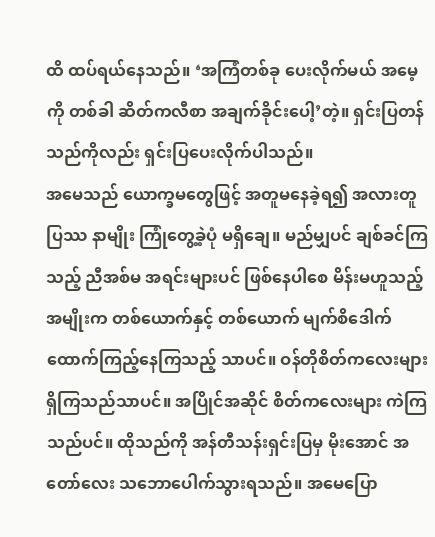ထိ ထပ်ရယ်နေသည်။ ‘အကြံတစ်ခု ပေးလိုက်မယ် အမေ့ကို တစ်ခါ ဆိတ်ကလီစာ အချက်ခိုင်းပေါ့’တဲ့။ ရှင်းပြတန်သည်ကိုလည်း ရှင်းပြပေးလိုက်ပါသည်။
အမေသည် ယောက္ခမတွေဖြင့် အတူမနေခဲ့ရ၍ အလားတူ ပြဿ နာမျိုး ကြုံတွေ့ခဲ့ပုံ မရှိချေ။ မည်မျှပင် ချစ်ခင်ကြသည့် ညီအစ်မ အရင်းများပင် ဖြစ်နေပါစေ မိန်းမဟူသည့် အမျိုးက တစ်ယောက်နှင့် တစ်ယောက် မျက်စိဒေါက်ထောက်ကြည့်နေကြသည့် သာပင်။ ဝန်တိုစိတ်ကလေးများ ရှိကြသည်သာပင်။ အပြိုင်အဆိုင် စိတ်ကလေးများ ကဲကြသည်ပင်။ ထိုသည်ကို အန်တီသန်းရှင်းပြမှ မိုးအောင် အတော်လေး သဘောပေါက်သွားရသည်။ အမေပြော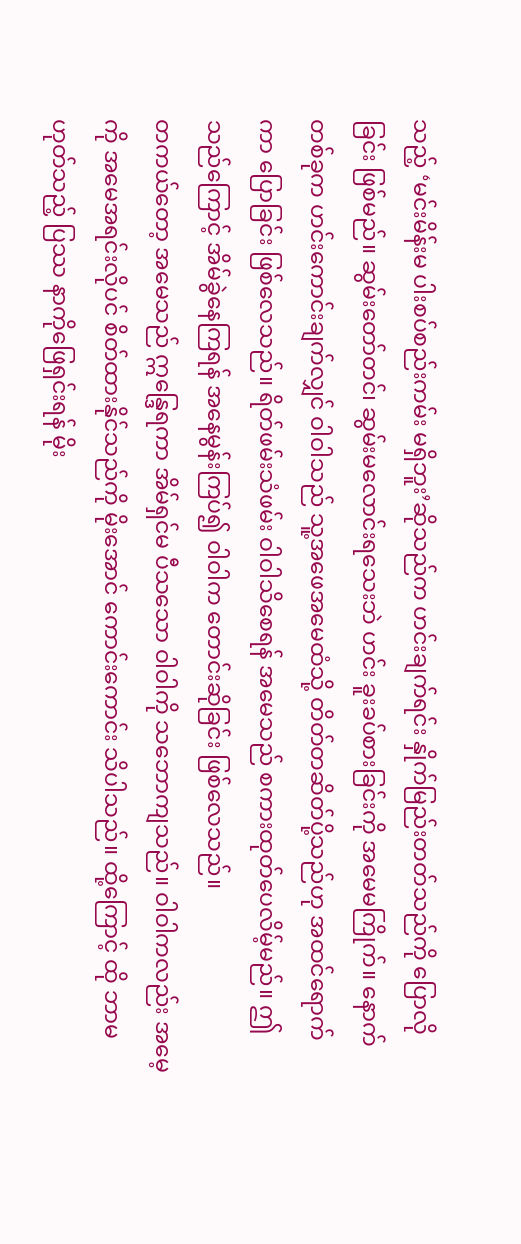သည့် ‘မင်းမိန်းမ ပါးစပ်စည်းကမ်း မရှိဘူး’ဆိုသည်က ဟင်းချက်ရင်း နှိုက်မြည်းတတ်သည်ကို ပြောလိုခြင်း ဖြစ်မည်။ ဆွမ်းတော်တင်၊ ဆွမ်းမလောင်းရသေးဘဲ ဟင်း ခူးခပ်စားခြင်းကို အမေမကြိုက်။ နောက်တစ်ခုက ဟင်းကောင်းချက်လျှင် ဝါဝါသည် သူ့အဖေအမေထံသို့ တိတ်တဆိတ်ပို့သည်ဟု အထင်ရောက်ကာ ပြောခြင်း ဖြစ်လေသည်။ ရိတ်ဖမ်းသံဖမ်း ဝါဝါသိစေရန် အမေသည် စကားထုတ်ပေလိမ့်မည်။ ဤသည်ကြောင့် အိမ်ခွဲနေကြရန် အနေမွန်းကြပ်၍ ဝါဝါက တောင်းဆိုခြင်း ဖြစ်လေသည်။
တကယ်တော့ အမေသည် ဣန္ဒြေရကာ အိမ်ရှင်မ ပီသသော ဝါဝါကို သဘောကျသည်။ ဝါဝါကလည်း အမေ့ကို အမေအရင်းလိုပင် စိတ်ထားနိုင်သည်ကို မိုးအောင် ကောင်းကောင်း သိပါသည်။ ထို့ကြောင့် ထို ဘာမဟုတ်သည့် ပြဿ နာကိုဖြေရှင်းရန် မိုး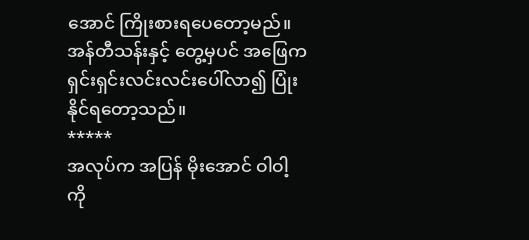အောင် ကြိုးစားရပေတော့မည်။ အန်တီသန်းနှင့် တွေ့မှပင် အဖြေက ရှင်းရှင်းလင်းလင်းပေါ်လာ၍ ပြုံးနိုင်ရတော့သည်။
*****
အလုပ်က အပြန် မိုးအောင် ဝါဝါ့ကို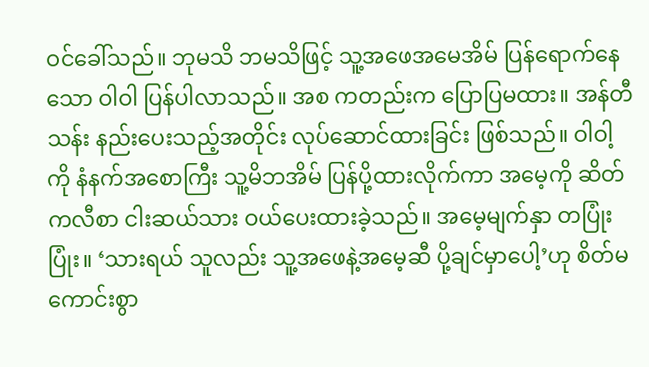ဝင်ခေါ်သည်။ ဘုမသိ ဘမသိဖြင့် သူ့အဖေအမေအိမ် ပြန်ရောက်နေသော ဝါဝါ ပြန်ပါလာသည်။ အစ ကတည်းက ပြောပြမထား။ အန်တီသန်း နည်းပေးသည့်အတိုင်း လုပ်ဆောင်ထားခြင်း ဖြစ်သည်။ ဝါဝါ့ကို နံနက်အစောကြီး သူ့မိဘအိမ် ပြန်ပို့ထားလိုက်ကာ အမေ့ကို ဆိတ်ကလီစာ ငါးဆယ်သား ဝယ်ပေးထားခဲ့သည်။ အမေ့မျက်နှာ တပြုံးပြုံး။ ‘သားရယ် သူလည်း သူ့အဖေနဲ့အမေ့ဆီ ပို့ချင်မှာပေါ့’ဟု စိတ်မကောင်းစွာ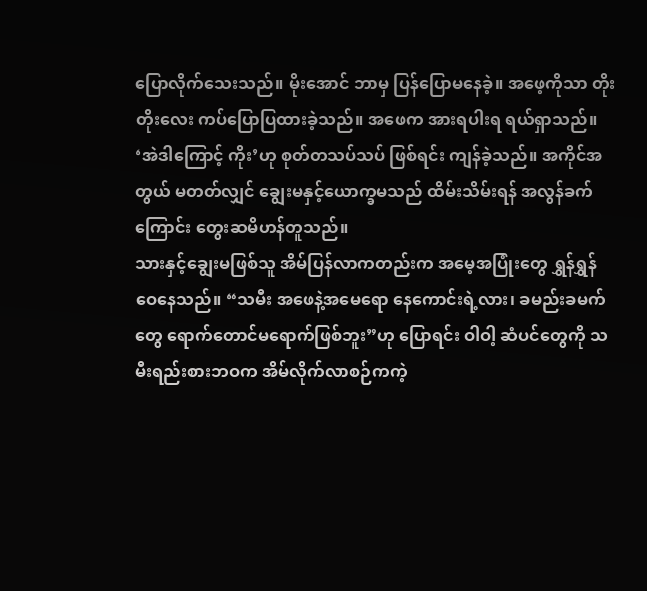ပြောလိုက်သေးသည်။ မိုးအောင် ဘာမှ ပြန်ပြောမနေခဲ့။ အဖေ့ကိုသာ တိုးတိုးလေး ကပ်ပြောပြထားခဲ့သည်။ အဖေက အားရပါးရ ရယ်ရှာသည်။ ‘အဲဒါကြောင့် ကိုး’ဟု စုတ်တသပ်သပ် ဖြစ်ရင်း ကျန်ခဲ့သည်။ အကိုင်အတွယ် မတတ်လျှင် ချွေးမနှင့်ယောက္ခမသည် ထိမ်းသိမ်းရန် အလွန်ခက်ကြောင်း တွေးဆမိဟန်တူသည်။
သားနှင့်ချွေးမဖြစ်သူ အိမ်ပြန်လာကတည်းက အမေ့အပြုံးတွေ ရွှန်ရွှန်ဝေနေသည်။ “သမီး အဖေနဲ့အမေရော နေကောင်းရဲ့လား၊ ခမည်းခမက်တွေ ရောက်တောင်မရောက်ဖြစ်ဘူး”ဟု ပြောရင်း ဝါဝါ့ ဆံပင်တွေကို သမီးရည်းစားဘဝက အိမ်လိုက်လာစဉ်ကကဲ့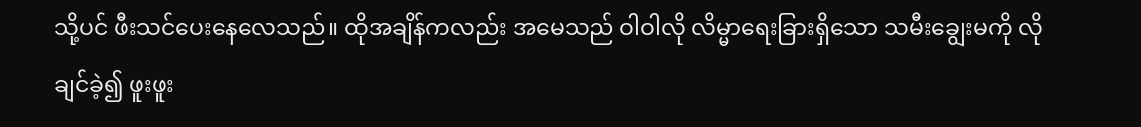သို့ပင် ဖီးသင်ပေးနေလေသည်။ ထိုအချိန်ကလည်း အမေသည် ဝါဝါလို လိမ္မာရေးခြားရှိသော သမီးချွေးမကို လိုချင်ခဲ့၍ ဖူးဖူး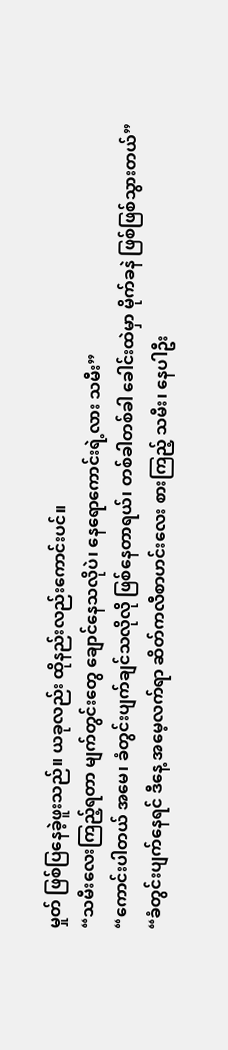မှုတ် ဖြစ်ပြနေခဲ့ဖူးသည်။ ယခုလည်း ထိုနည်းလည်းကောင်းပင်။
“သမီးလေးကြည့်ရတာ မျက်တွင်းတွေ ချောင်နေသလိုပဲ၊ နေရောကောင်းရဲ့လား သမီး”
“ကောင်းပါတယ် အမေ၊ ခံတွင်းပျက်ချင်သလိုလို ဖြစ်နေတာရယ်၊ တစ်ခါတစ်ခါ ခေါင်းထဲမှာ မိုက်ခနဲ ဖြစ်ဖြစ်သွားတယ်”
“ခံတွင်းပျက်နေရင် ဒီနေ့ အမေ့လက်ရာ ဆိတ်ကလီစာဟင်းလေး စားကြည့် သမီး၊ နေပါဦး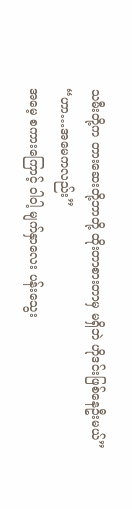သမီးတို့က တားဆေးတို့ဘာတို့ ထိုးတာစားတာမှ မရှိဘဲ ဟိုဒင်းဖြစ်နေဦးမယ်”
“ဟာ…အမေကလည်း”
အမေ့ စကားကြောင့် ဝါဝါ့ မျက်နှာလေး ပန်းသွေး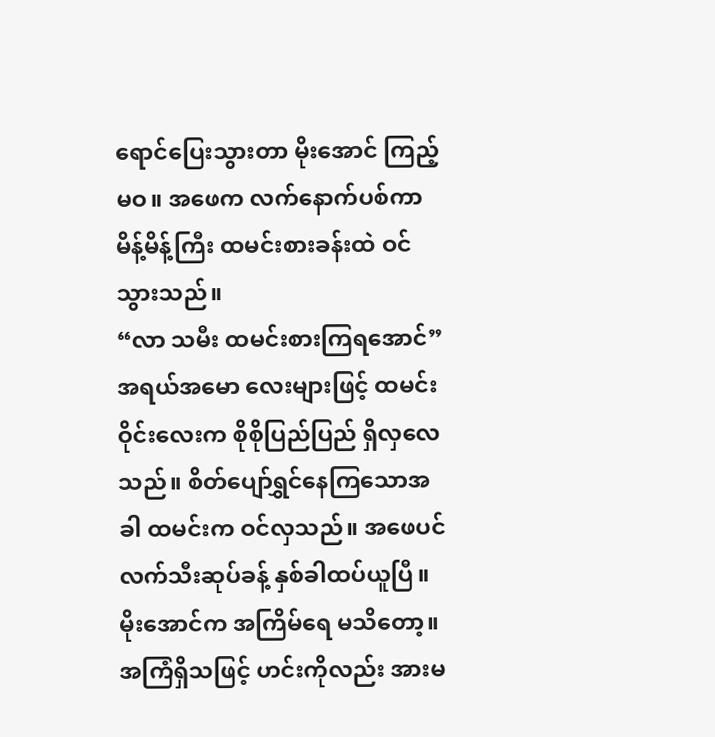ရောင်ပြေးသွားတာ မိုးအောင် ကြည့်မဝ။ အဖေက လက်နောက်ပစ်ကာ မိန့်မိန့်ကြီး ထမင်းစားခန်းထဲ ဝင်သွားသည်။
“လာ သမီး ထမင်းစားကြရအောင်”
အရယ်အမော လေးများဖြင့် ထမင်းဝိုင်းလေးက စိုစိုပြည်ပြည် ရှိလှလေသည်။ စိတ်ပျော်ရွှင်နေကြသောအခါ ထမင်းက ဝင်လှသည်။ အဖေပင် လက်သီးဆုပ်ခန့် နှစ်ခါထပ်ယူပြီ။ မိုးအောင်က အကြိမ်ရေ မသိတော့။ အကြံရှိသဖြင့် ဟင်းကိုလည်း အားမ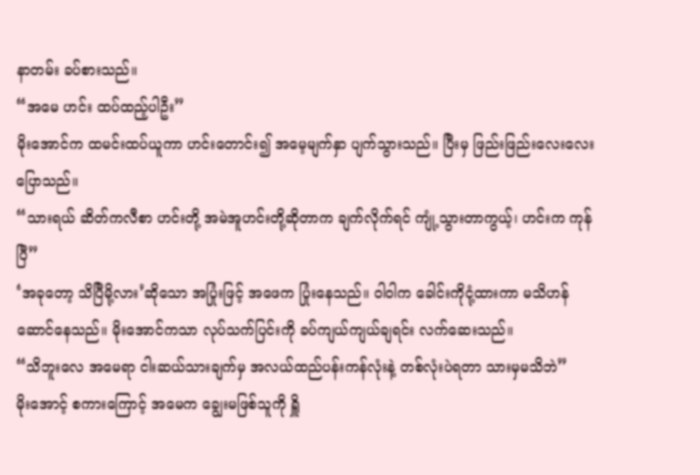နာတမ်း ခပ်စားသည်။
“အမေ ဟင်း ထပ်ထည့်ပါဦး”
မိုးအောင်က ထမင်းထပ်ယူကာ ဟင်းတောင်း၍ အမေ့မျက်နှာ ပျက်သွားသည်။ ပြီးမှ ဖြည်းဖြည်းလေးလေး ပြောသည်။
“သားရယ် ဆိတ်ကလီစာ ဟင်းတို့ အမဲအူဟင်းတို့ဆိုတာက ချက်လိုက်ရင် ကျုံ့သွားတာကွယ့်၊ ဟင်းက ကုန်ပြီ”
‘အခုတော့ သိပြီမို့လား’ဆိုသော အပြုံးဖြင့် အဖေက ပြုံးနေသည်။ ဝါဝါက ခေါင်းကိုငုံ့ထားကာ မသိဟန်ဆောင်နေသည်။ မိုးအောင်ကသာ လုပ်သက်ပြင်းကို ခပ်ကျယ်ကျယ်ချရင်း လက်ဆေးသည်။
“သိဘူးလေ အမေရာ ငါးဆယ်သားချက်မှ အလယ်ထည်ပန်းကန်လုံးနဲ့ တစ်လုံးပဲရတာ သားမှမသိဘဲ”
မိုးအောင့် စကားကြောင့် အမေက ချွေးမဖြစ်သူကို ရှိူ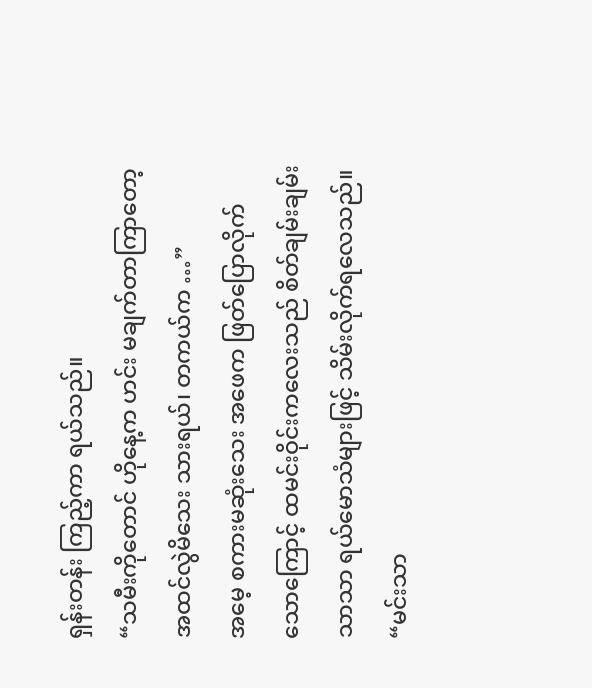ရှန်းတန်း ကြည့်ကာ ရယ်သည်။
“သမီးကိုတောင် ဟိုနေ့က ဟင်း မချက်တာကြာတော့ အထင်လွဲမိသေး သားရယ်၊ တကယ်က …”
အမေ့ စကားမဆုံးသေး အဖေက ဖြတ်ပြောလိုက်သောကြောင့် ထမင်းဝိုင်းကလေးသည် စိတ်ချမ်းချမ်းသာသာ ရယ်မောသံများဖြင့် သိမ်းလိုက်ရလေသည်။
“မင်းသာ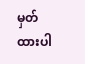မှတ်ထားပါ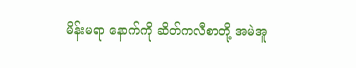မိန်းမရာ နောက်ကို ဆိတ်ကလီစာတို့ အမဲအူ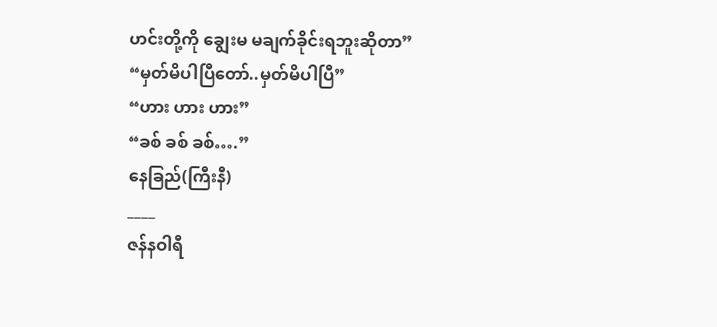ဟင်းတို့ကို ချွေးမ မချက်ခိုင်းရဘူးဆိုတာ”
“မှတ်မိပါပြီတော်..မှတ်မိပါပြီ”
“ဟား ဟား ဟား”
“ခစ် ခစ် ခစ်….”
နေခြည်(ကြီးနီ)
____
ဇန်နဝါရီ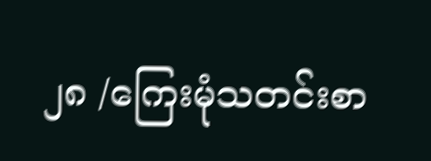၂၈ /ကြေးမုံသတင်းစာ